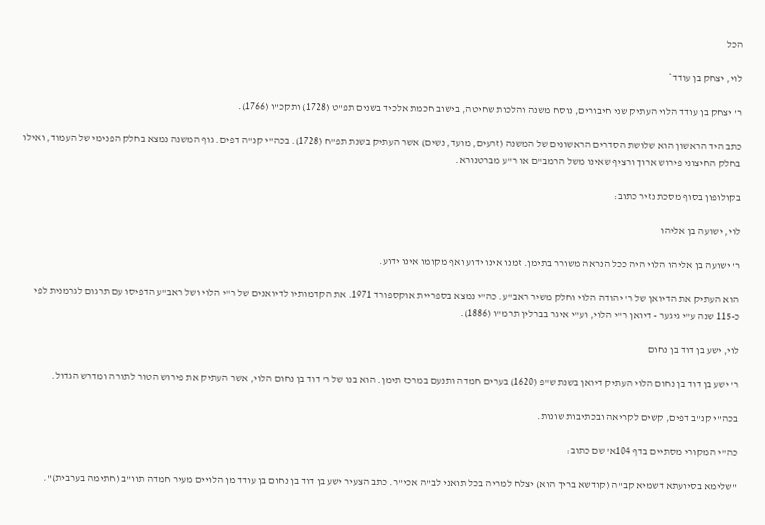הכל

לוי, יצחק בן עודד*

ר' יצחק בן עודד הלוי העתיק שני חיבורים, נוסח משנה והלכות שחיטה, בישוב חכמת אלכיד בשנים תפ"ט (1728) ותקכ"ו (1766).

כתב היד הראשון הוא שלושת הסדרים הראשונים של המשנה (זרעים, מועד, נשים) אשר העתיק בשנת תפ"ח (1728). בכה"י קנ"ה דפים. גוף המשנה נמצא בחלק הפנימי של העמוד, ואילו בחלק החיצוני פירוש ארוך ורציף שאינו משל הרמב"ם או ר"ע מברטנורא.

בקולופון בסוף מסכת נזיר כתוב:

לוי, ישועה בן אליהו

ר' ישועה בן אליהו הלוי היה ככל הנראה משורר בתימן. זמנו אינו ידוע ואף מקומו אינו ידוע.

הוא העתיק את הדיואן של ר' יהודה הלוי וחלק משיר ראב"ע. כה"י נמצא בספריית אוקספורד 1971. את הקדמותיו לדיואנים של ר"י הלוי ושל ראב"ע הדפיסו עם תרגום לגרמנית לפי כ-115 שנה ע"י גיגער - דיואן ר"י הלוי, וע"י איגר בברלין תרמ"ו (1886).

לוי, ישע בן דוד בן נחום

ר' ישע בן דוד בן נחום הלוי העתיק דיואן בשנת ש"פ (1620) בערים חמדה ותנעם במרכז תימן. הוא בנו של ר' דוד בן נחום הלוי, אשר העתיק את פירוש הטור לתורה ומדרש הגדול.

בכה"י קנ"ב דפים, קשים לקריאה ובכתיבות שונות.

כה"י המקורי מסתיים בדף 104א' שם כתוב:

"שלימא בסיועתא דשמיא קב"ה (קודשא בריך הוא) יצלח למריה בכל תואני לב"ה אכי"ר. כתב הצעיר ישע בן דוד בן נחום בן עודד מן הלויים מעיר חמדה תוו"ב (חתימה בערבית)".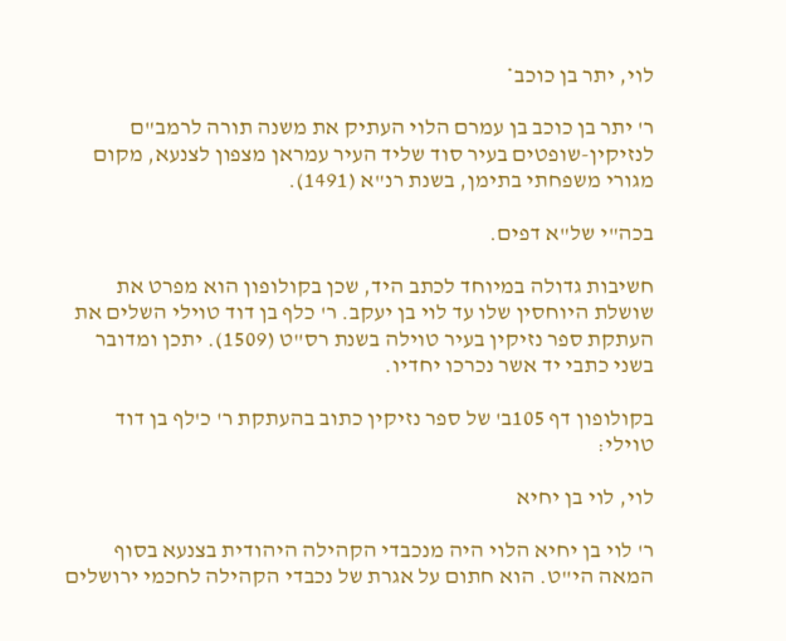לוי, יתר בן כוכב*

ר' יתר בן כוכב בן עמרם הלוי העתיק את משנה תורה לרמב"ם לנזיקין-שופטים בעיר סוד שליד העיר עמראן מצפון לצנעא, מקום מגורי משפחתי בתימן, בשנת רנ"א (1491).

בכה"י של"א דפים.

חשיבות גדולה במיוחד לכתב היד, שכן בקולופון הוא מפרט את שושלת היוחסין שלו עד לוי בן יעקב. ר' כלף בן דוד טוילי השלים את העתקת ספר נזיקין בעיר טוילה בשנת רס"ט (1509). יתכן ומדובר בשני כתבי יד אשר נכרכו יחדיו.

בקולופון דף 105ב' של ספר נזיקין כתוב בהעתקת ר' כ'לף בן דוד טוילי:

לוי, לוי בן יחיא

ר' לוי בן יחיא הלוי היה מנכבדי הקהילה היהודית בצנעא בסוף המאה הי"ט. הוא חתום על אגרת של נכבדי הקהילה לחכמי ירושלים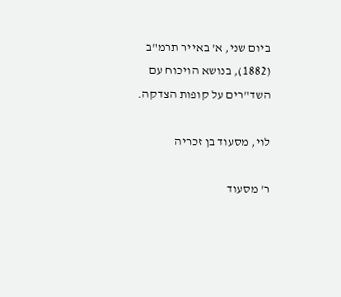ביום שני, א' באייר תרמ"ב (1882), בנושא הויכוח עם השד"רים על קופות הצדקה.

לוי, מסעוד בן זכריה

ר' מסעוד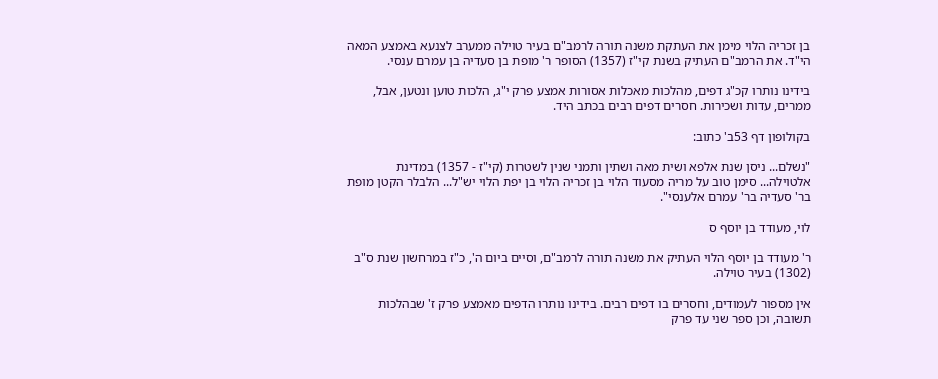בן זכריה הלוי מימן את העתקת משנה תורה לרמב"ם בעיר טוילה ממערב לצנעא באמצע המאה הי"ד. את הרמב"ם העתיק בשנת קי"ז (1357) הסופר ר' מופת בן סעדיה בן עמרם ענסי.

בידינו נותרו קכ"ג דפים, מהלכות מאכלות אסורות אמצע פרק י"ג, הלכות טוען ונטען, אבל, ממרים, עדות ושכירות. חסרים דפים רבים בכתב היד.

בקולופון דף 53ב' כתוב:

"נשלם... ניסן שנת אלפא ושית מאה ושתין ותמני שנין לשטרות (קי"ז - 1357) במדינת אלטוילה... סימן טוב על מריה מסעוד הלוי בן זכריה הלוי בן יפת הלוי יש"ל... הלבלר הקטן מופת בר' סעדיה בר' עמרם אלענסי".

לוי, מעודד בן יוסף ס

ר' מעודד בן יוסף הלוי העתיק את משנה תורה לרמב"ם, וסיים ביום ה', כ"ז במרחשון שנת ס"ב (1302) בעיר טוילה.

אין מספור לעמודים, וחסרים בו דפים רבים. בידינו נותרו הדפים מאמצע פרק ז' שבהלכות תשובה, וכן ספר שני עד פרק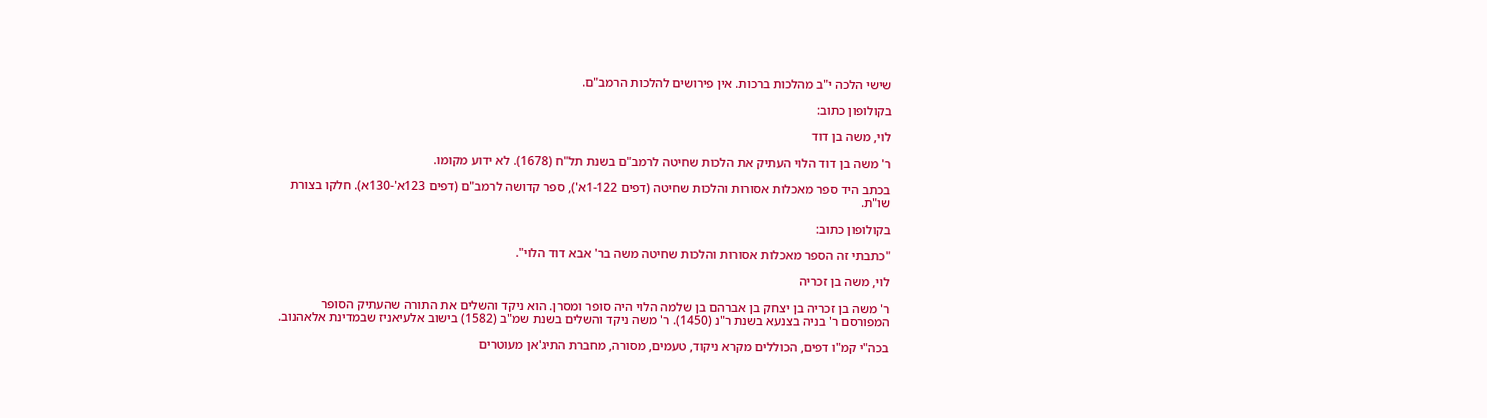שישי הלכה י"ב מהלכות ברכות. אין פירושים להלכות הרמב"ם.

בקולופון כתוב:

לוי, משה בן דוד

ר' משה בן דוד הלוי העתיק את הלכות שחיטה לרמב"ם בשנת תל"ח (1678). לא ידוע מקומו.

בכתב היד ספר מאכלות אסורות והלכות שחיטה (דפים 1-122א'), ספר קדושה לרמב"ם (דפים 123א'-130א). חלקו בצורת שו"ת.

בקולופון כתוב:

"כתבתי זה הספר מאכלות אסורות והלכות שחיטה משה בר' אבא דוד הלוי".

לוי, משה בן זכריה

ר' משה בן זכריה בן יצחק בן אברהם בן שלמה הלוי היה סופר ומסרן. הוא ניקד והשלים את התורה שהעתיק הסופר המפורסם ר' בניה בצנעא בשנת ר"נ (1450). ר' משה ניקד והשלים בשנת שמ"ב (1582) בישוב אלעיאניז שבמדינת אלאהנוב.

בכה"י קמ"ו דפים, הכוללים מקרא ניקוד, טעמים, מסורה, מחברת התיג'אן מעוטרים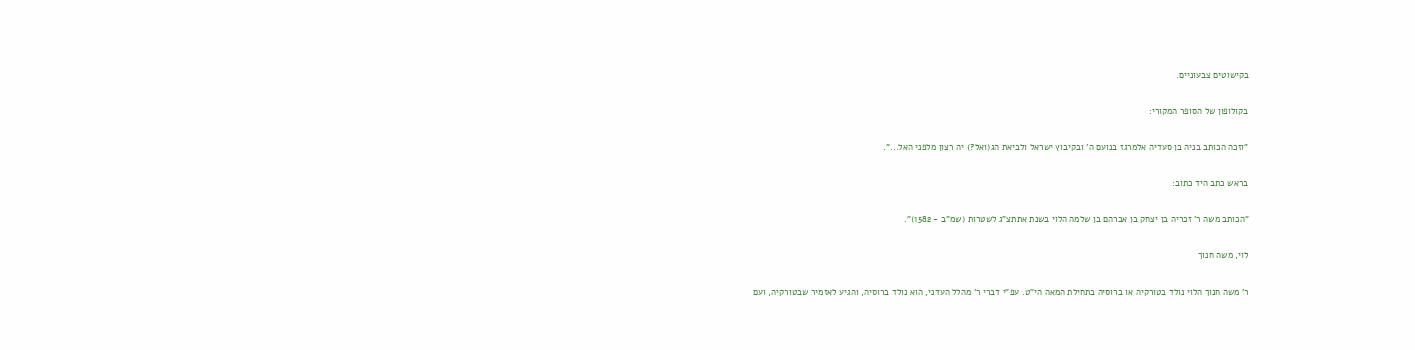בקישוטים צבעוניים.

בקולופון של הסופר המקורי:

"וזכה הכותב בניה בן סעדיה אלמרגז בנועם ה' ובקיבוץ ישראל ולביאת הג(ואל?) יה רצון מלפני האל...".

בראש כתב היד כתוב:

"הכותב משה ר' זכריה בן יצחק בן אברהם בן שלמה הלוי בשנת אתתצ"ג לשטרות (שמ"ב - 1582)".

לוי, משה חנוך

ר' משה חנוך הלוי נולד בטורקיה או ברוסיה בתחילת המאה הי"ט. עפ"י דברי ר' מהלל העדני, הוא נולד ברוסיה, והגיע לאזמיר שבטורקיה, ועם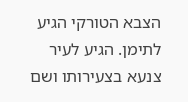הצבא הטורקי הגיע לתימן. הגיע לעיר צנעא בצעירותו ושם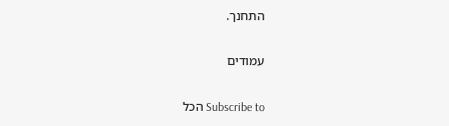התחנך.

עמודים

Subscribe to הכל